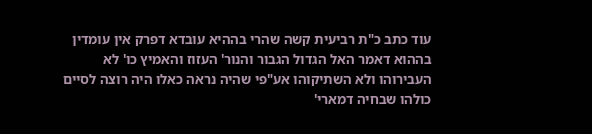עוד כתב כ"ת רביעית קשה שהרי בההיא עובדא דפרק אין עומדין בההוא דאמר האל הגדול הגבור והנור' העזוז והאמיץ כו' לא העבירוהו ולא השתיקוהו אע"פי שהיה נראה כאלו היה רוצה לסיים כולהו שבחיה דמארי'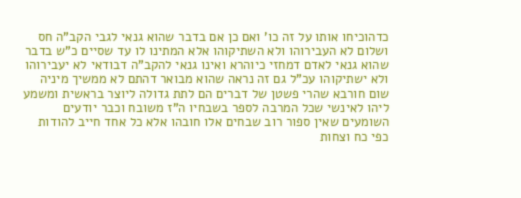כדהוכיחו אותו על זה כו' ואם כן אם בדבר שהוא גנאי לגבי הקב"ה חס ושלום לא העבירוהו ולא השתיקוהו אלא המתינו לו עד שסיים כ"ש בדבר שהוא גנאי לאדם דמחזי כיוהרא ואינו גנאי להקב"ה דבודאי לא יעבירוהו ולא ישתיקוהו עכ"ל גם זה נראה שהוא מבואר דהתם לא ממשיך מיניה שום חורבא שהרי פשטן של דברים הם לתת גדולה ליוצר בראשית ומשמע ליהו לאינשי שכל המרבה לספר בשבחיו ה"ז משובח וכבר יודעים השומעים שאין ספור רוב שבחים אלו חובהו אלא כל אחד חייב להודות כפי כח וצחות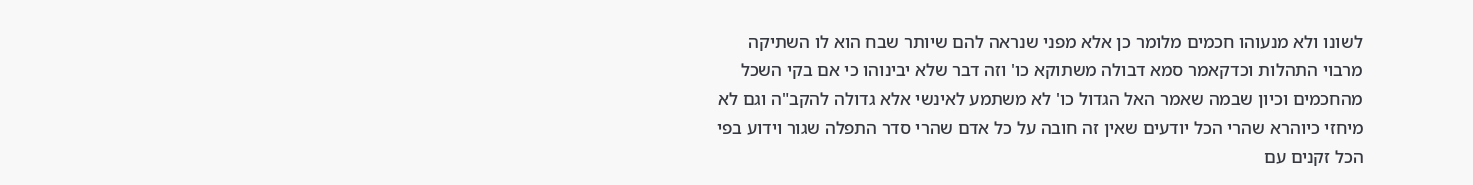לשונו ולא מנעוהו חכמים מלומר כן אלא מפני שנראה להם שיותר שבח הוא לו השתיקה מרבוי התהלות וכדקאמר סמא דבולה משתוקא כו' וזה דבר שלא יבינוהו כי אם בקי השכל מהחכמים וכיון שבמה שאמר האל הגדול כו' לא משתמע לאינשי אלא גדולה להקב"ה וגם לא מיחזי כיוהרא שהרי הכל יודעים שאין זה חובה על כל אדם שהרי סדר התפלה שגור וידוע בפי הכל זקנים עם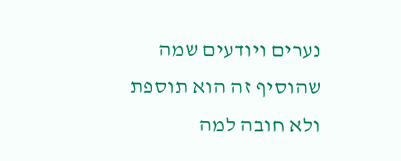נערים ויודעים שמה שהוסיף זה הוא תוספת ולא חובה למה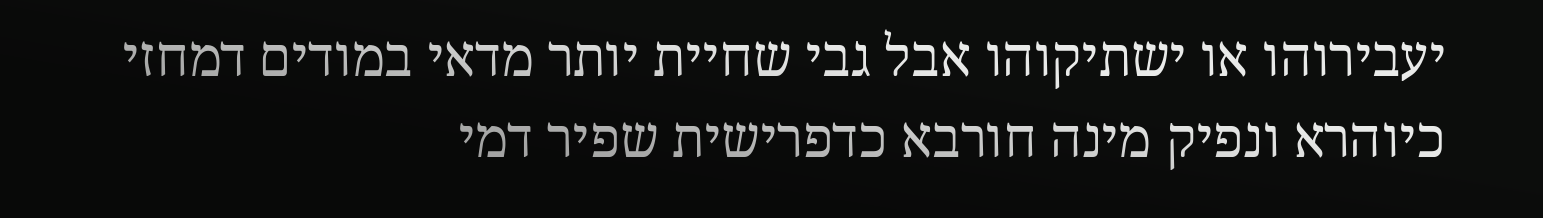יעבירוהו או ישתיקוהו אבל גבי שחיית יותר מדאי במודים דמחזי כיוהרא ונפיק מינה חורבא כדפרישית שפיר דמי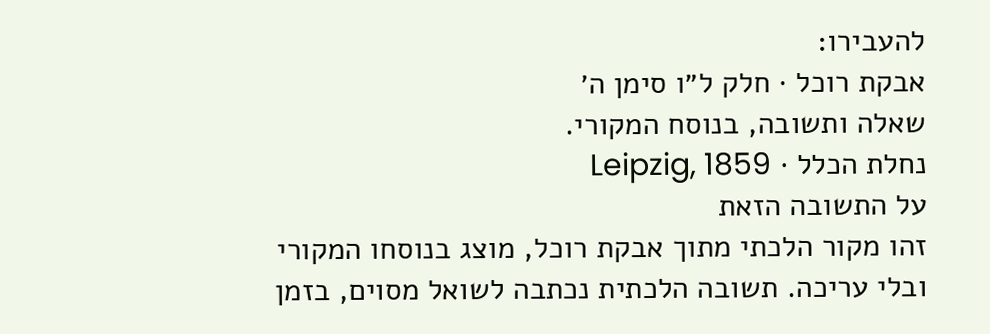להעבירו:
אבקת רוכל · חלק ל״ו סימן ה׳
שאלה ותשובה, בנוסח המקורי.
נחלת הכלל · Leipzig, 1859
על התשובה הזאת
זהו מקור הלכתי מתוך אבקת רוכל, מוצג בנוסחו המקורי ובלי עריכה. תשובה הלכתית נכתבה לשואל מסוים, בזמן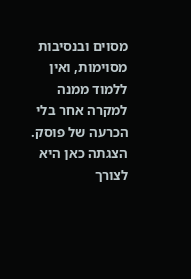מסוים ובנסיבות מסוימות, ואין ללמוד ממנה למקרה אחר בלי הכרעה של פוסק. הצגתה כאן היא לצורך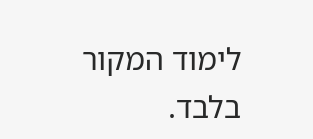לימוד המקור בלבד.